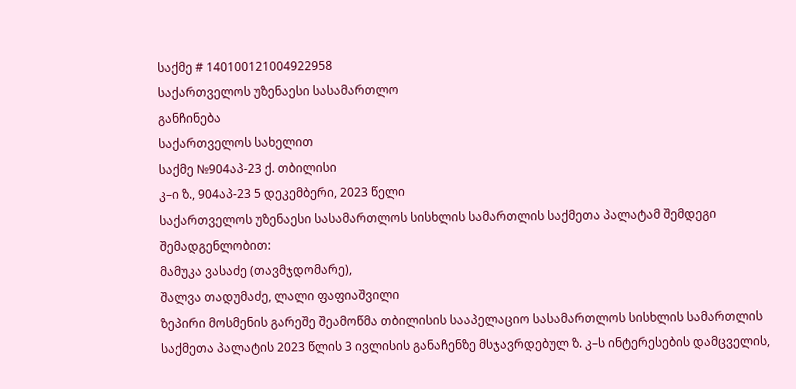საქმე # 140100121004922958
საქართველოს უზენაესი სასამართლო
განჩინება
საქართველოს სახელით
საქმე №904აპ-23 ქ. თბილისი
კ–ი ზ., 904აპ-23 5 დეკემბერი, 2023 წელი
საქართველოს უზენაესი სასამართლოს სისხლის სამართლის საქმეთა პალატამ შემდეგი შემადგენლობით:
მამუკა ვასაძე (თავმჯდომარე),
შალვა თადუმაძე, ლალი ფაფიაშვილი
ზეპირი მოსმენის გარეშე შეამოწმა თბილისის სააპელაციო სასამართლოს სისხლის სამართლის საქმეთა პალატის 2023 წლის 3 ივლისის განაჩენზე მსჯავრდებულ ზ. კ–ს ინტერესების დამცველის,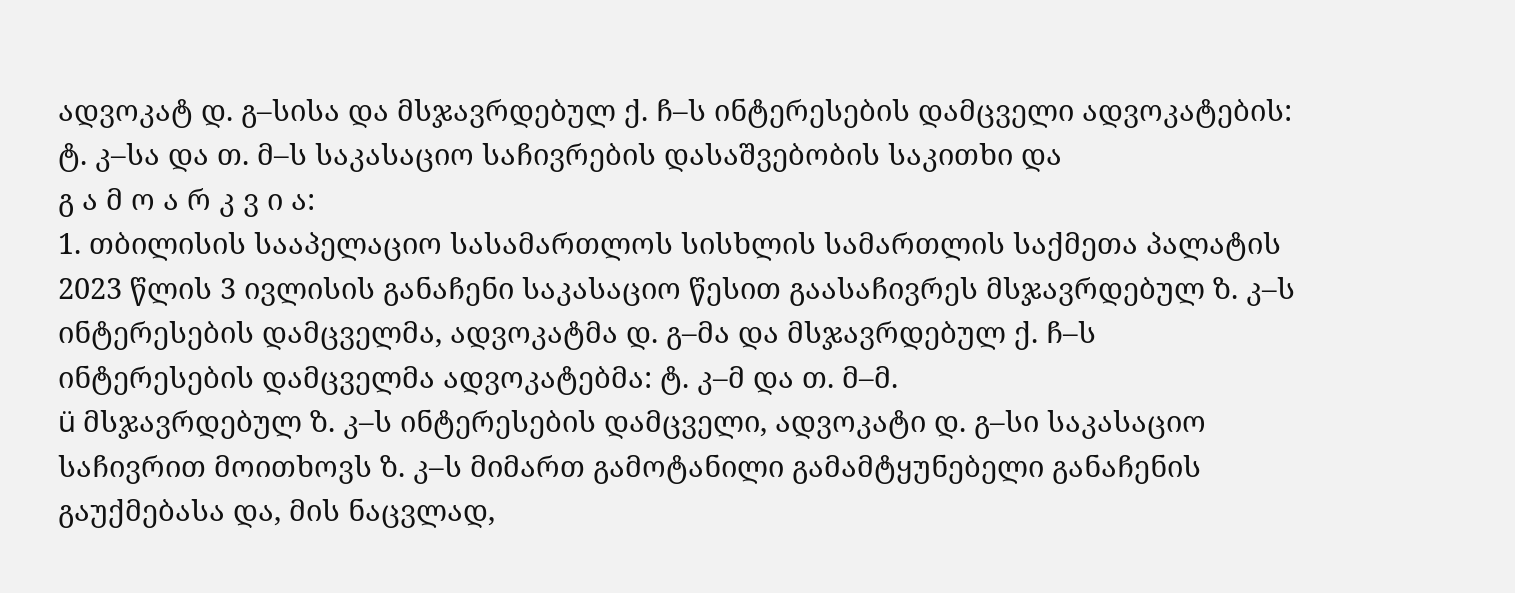ადვოკატ დ. გ–სისა და მსჯავრდებულ ქ. ჩ–ს ინტერესების დამცველი ადვოკატების: ტ. კ–სა და თ. მ–ს საკასაციო საჩივრების დასაშვებობის საკითხი და
გ ა მ ო ა რ კ ვ ი ა:
1. თბილისის სააპელაციო სასამართლოს სისხლის სამართლის საქმეთა პალატის 2023 წლის 3 ივლისის განაჩენი საკასაციო წესით გაასაჩივრეს მსჯავრდებულ ზ. კ–ს ინტერესების დამცველმა, ადვოკატმა დ. გ–მა და მსჯავრდებულ ქ. ჩ–ს ინტერესების დამცველმა ადვოკატებმა: ტ. კ–მ და თ. მ–მ.
ü მსჯავრდებულ ზ. კ–ს ინტერესების დამცველი, ადვოკატი დ. გ–სი საკასაციო საჩივრით მოითხოვს ზ. კ–ს მიმართ გამოტანილი გამამტყუნებელი განაჩენის გაუქმებასა და, მის ნაცვლად,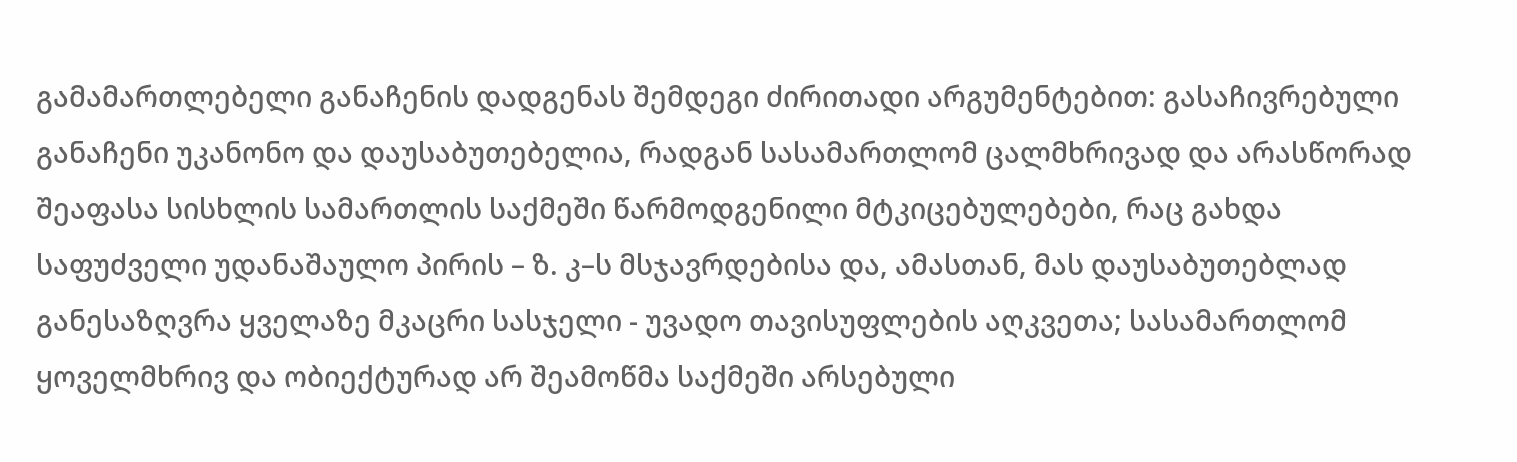გამამართლებელი განაჩენის დადგენას შემდეგი ძირითადი არგუმენტებით: გასაჩივრებული განაჩენი უკანონო და დაუსაბუთებელია, რადგან სასამართლომ ცალმხრივად და არასწორად შეაფასა სისხლის სამართლის საქმეში წარმოდგენილი მტკიცებულებები, რაც გახდა საფუძველი უდანაშაულო პირის – ზ. კ–ს მსჯავრდებისა და, ამასთან, მას დაუსაბუთებლად განესაზღვრა ყველაზე მკაცრი სასჯელი - უვადო თავისუფლების აღკვეთა; სასამართლომ ყოველმხრივ და ობიექტურად არ შეამოწმა საქმეში არსებული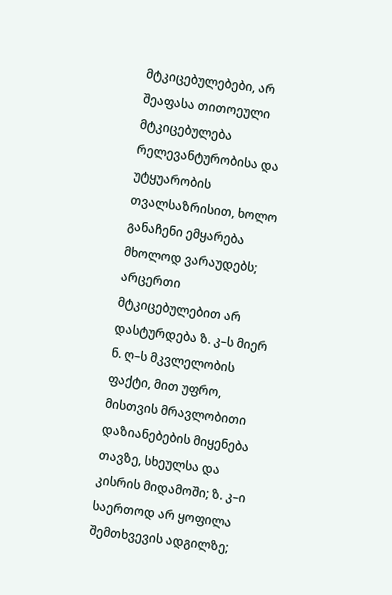მტკიცებულებები, არ შეაფასა თითოეული მტკიცებულება რელევანტურობისა და უტყუარობის თვალსაზრისით, ხოლო განაჩენი ემყარება მხოლოდ ვარაუდებს; არცერთი მტკიცებულებით არ დასტურდება ზ. კ–ს მიერ ნ. ღ–ს მკვლელობის ფაქტი, მით უფრო, მისთვის მრავლობითი დაზიანებების მიყენება თავზე, სხეულსა და კისრის მიდამოში; ზ. კ–ი საერთოდ არ ყოფილა შემთხვევის ადგილზე;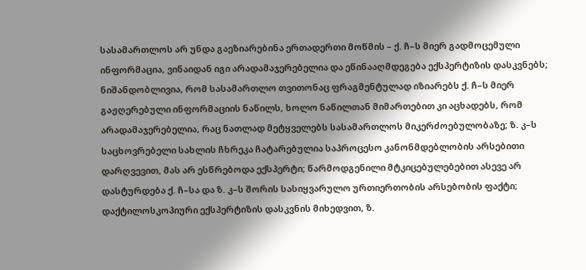სასამართლოს არ უნდა გაეზიარებინა ერთადერთი მოწმის – ქ. ჩ–ს მიერ გადმოცემული ინფორმაცია, ვინაიდან იგი არადამაჯერებელია და ეწინააღმდეგება ექსპერტიზის დასკვნებს; ნიშანდობლივია, რომ სასამართლო თვითონაც ფრაგმენტულად იზიარებს ქ. ჩ–ს მიერ გაჟღერებული ინფორმაციის ნაწილს, ხოლო ნაწილთან მიმართებით კი აცხადებს, რომ არადამაჯერებელია, რაც ნათლად მეტყველებს სასამართლოს მიკერძოებულობაზე; ზ. კ–ს საცხოვრებელი სახლის ჩხრეკა ჩატარებულია საპროცესო კანონმდებლობის არსებითი დარღვევით, მას არ ესწრებოდა ექსპერტი; წარმოდგენილი მტკიცებულებებით ასევე არ დასტურდება ქ. ჩ–სა და ზ. კ–ს შორის სასიყვარულო ურთიერთობის არსებობის ფაქტი; დაქტილოსკოპიური ექსპერტიზის დასკვნის მიხედვით, ზ.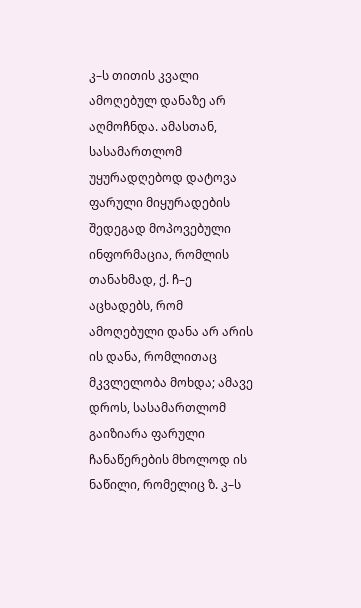კ–ს თითის კვალი ამოღებულ დანაზე არ აღმოჩნდა. ამასთან, სასამართლომ უყურადღებოდ დატოვა ფარული მიყურადების შედეგად მოპოვებული ინფორმაცია, რომლის თანახმად, ქ. ჩ–ე აცხადებს, რომ ამოღებული დანა არ არის ის დანა, რომლითაც მკვლელობა მოხდა; ამავე დროს, სასამართლომ გაიზიარა ფარული ჩანაწერების მხოლოდ ის ნაწილი, რომელიც ზ. კ–ს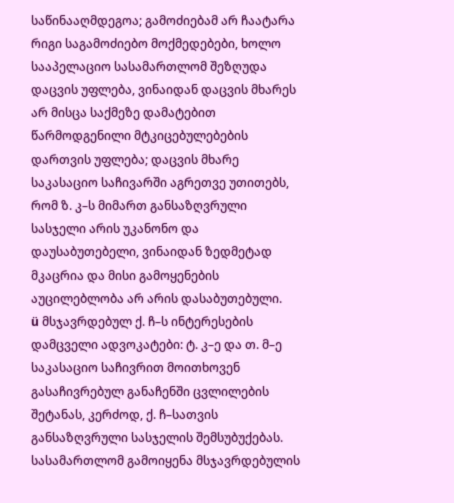საწინააღმდეგოა; გამოძიებამ არ ჩაატარა რიგი საგამოძიებო მოქმედებები, ხოლო სააპელაციო სასამართლომ შეზღუდა დაცვის უფლება, ვინაიდან დაცვის მხარეს არ მისცა საქმეზე დამატებით წარმოდგენილი მტკიცებულებების დართვის უფლება; დაცვის მხარე საკასაციო საჩივარში აგრეთვე უთითებს, რომ ზ. კ–ს მიმართ განსაზღვრული სასჯელი არის უკანონო და დაუსაბუთებელი, ვინაიდან ზედმეტად მკაცრია და მისი გამოყენების აუცილებლობა არ არის დასაბუთებული.
ü მსჯავრდებულ ქ. ჩ–ს ინტერესების დამცველი ადვოკატები: ტ. კ–ე და თ. მ–ე საკასაციო საჩივრით მოითხოვენ გასაჩივრებულ განაჩენში ცვლილების შეტანას, კერძოდ, ქ. ჩ–სათვის განსაზღვრული სასჯელის შემსუბუქებას. სასამართლომ გამოიყენა მსჯავრდებულის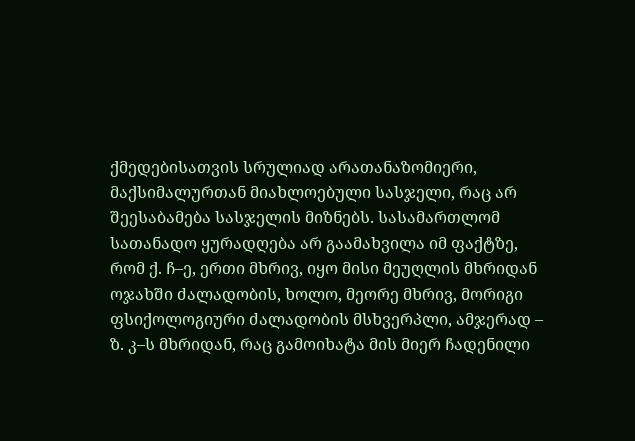ქმედებისათვის სრულიად არათანაზომიერი, მაქსიმალურთან მიახლოებული სასჯელი, რაც არ შეესაბამება სასჯელის მიზნებს. სასამართლომ სათანადო ყურადღება არ გაამახვილა იმ ფაქტზე, რომ ქ. ჩ–ე, ერთი მხრივ, იყო მისი მეუღლის მხრიდან ოჯახში ძალადობის, ხოლო, მეორე მხრივ, მორიგი ფსიქოლოგიური ძალადობის მსხვერპლი, ამჯერად – ზ. კ–ს მხრიდან, რაც გამოიხატა მის მიერ ჩადენილი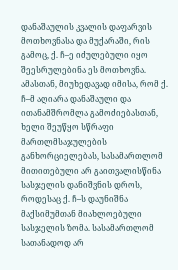დანაშაულის კვალის დაფარვის მოთხოვნასა და მუქარაში, რის გამოც, ქ. ჩ–ე იძულებული იყო შეესრულებინა ეს მოთხოვნა. ამასთან, მიუხედავად იმისა, რომ ქ. ჩ–მ აღიარა დანაშაული და ითანამშრომლა გამოძიებასთან, ხელი შეუწყო სწრაფი მართლმსაჯულების განხორციელებას, სასამართლომ მითითებული არ გაითვალისწინა სასჯელის დანიშვნის დროს, როდესაც ქ. ჩ–ს დაუნიშნა მაქსიმუმთან მიახლოებული სასჯელის ზომა. სასამართლომ სათანადოდ არ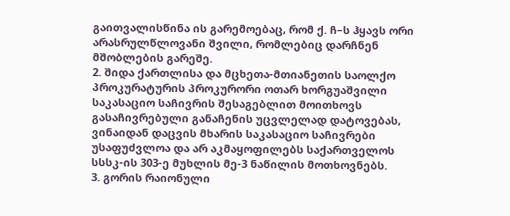გაითვალისწინა ის გარემოებაც, რომ ქ. ჩ–ს ჰყავს ორი არასრულწლოვანი შვილი, რომლებიც დარჩნენ მშობლების გარეშე.
2. შიდა ქართლისა და მცხეთა-მთიანეთის საოლქო პროკურატურის პროკურორი ოთარ ხორგუაშვილი საკასაციო საჩივრის შესაგებლით მოითხოვს გასაჩივრებული განაჩენის უცვლელად დატოვებას, ვინაიდან დაცვის მხარის საკასაციო საჩივრები უსაფუძვლოა და არ აკმაყოფილებს საქართველოს სსსკ-ის 303-ე მუხლის მე-3 ნაწილის მოთხოვნებს.
3. გორის რაიონული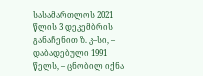სასამართლოს 2021 წლის 3 დეკემბრის განაჩენით ზ. კ–სი, – დაბადებული 1991 წელს, – ცნობილ იქნა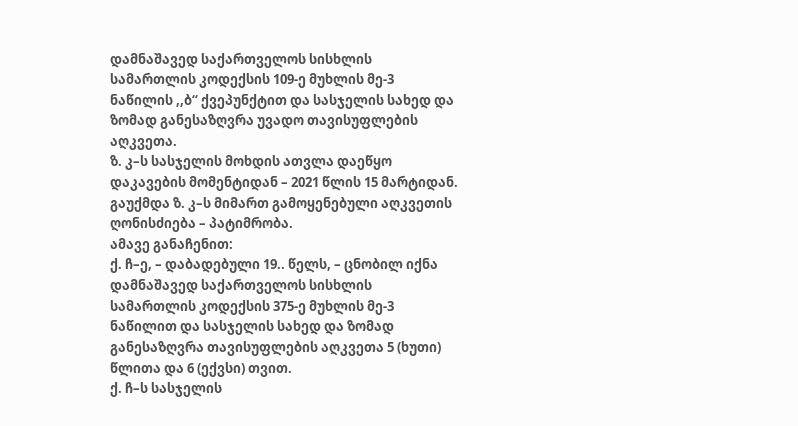დამნაშავედ საქართველოს სისხლის სამართლის კოდექსის 109-ე მუხლის მე-3 ნაწილის ,,ბ“ ქვეპუნქტით და სასჯელის სახედ და ზომად განესაზღვრა უვადო თავისუფლების აღკვეთა.
ზ. კ–ს სასჯელის მოხდის ათვლა დაეწყო დაკავების მომენტიდან – 2021 წლის 15 მარტიდან.
გაუქმდა ზ. კ–ს მიმართ გამოყენებული აღკვეთის ღონისძიება – პატიმრობა.
ამავე განაჩენით:
ქ. ჩ–ე, – დაბადებული 19.. წელს, – ცნობილ იქნა დამნაშავედ საქართველოს სისხლის სამართლის კოდექსის 375-ე მუხლის მე-3 ნაწილით და სასჯელის სახედ და ზომად განესაზღვრა თავისუფლების აღკვეთა 5 (ხუთი) წლითა და 6 (ექვსი) თვით.
ქ. ჩ–ს სასჯელის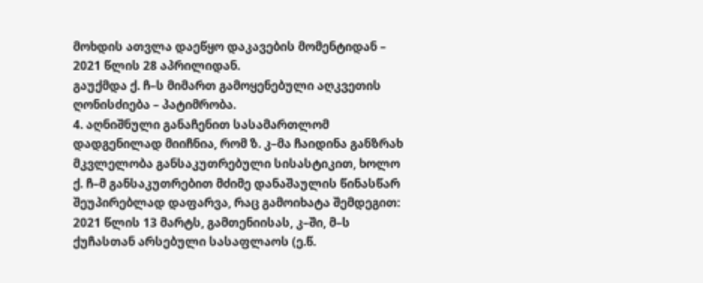მოხდის ათვლა დაეწყო დაკავების მომენტიდან – 2021 წლის 28 აპრილიდან.
გაუქმდა ქ. ჩ–ს მიმართ გამოყენებული აღკვეთის ღონისძიება – პატიმრობა.
4. აღნიშნული განაჩენით სასამართლომ დადგენილად მიიჩნია, რომ ზ. კ–მა ჩაიდინა განზრახ მკვლელობა განსაკუთრებული სისასტიკით, ხოლო ქ. ჩ–მ განსაკუთრებით მძიმე დანაშაულის წინასწარ შეუპირებლად დაფარვა, რაც გამოიხატა შემდეგით:
2021 წლის 13 მარტს, გამთენიისას, კ–ში, მ–ს ქუჩასთან არსებული სასაფლაოს (ე.წ.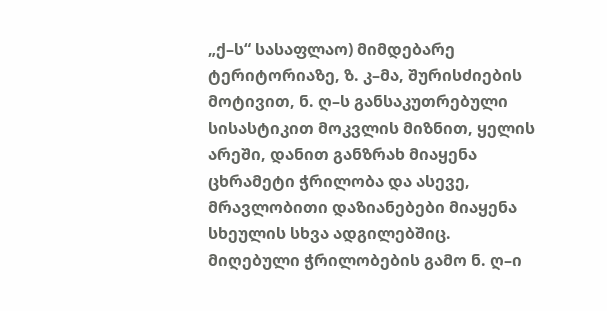„ქ–ს“ სასაფლაო) მიმდებარე ტერიტორიაზე, ზ. კ–მა, შურისძიების მოტივით, ნ. ღ–ს განსაკუთრებული სისასტიკით მოკვლის მიზნით, ყელის არეში, დანით განზრახ მიაყენა ცხრამეტი ჭრილობა და ასევე, მრავლობითი დაზიანებები მიაყენა სხეულის სხვა ადგილებშიც. მიღებული ჭრილობების გამო ნ. ღ–ი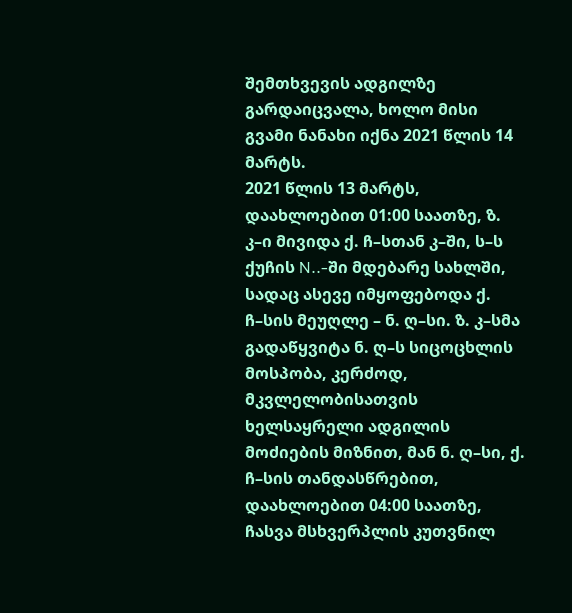შემთხვევის ადგილზე გარდაიცვალა, ხოლო მისი გვამი ნანახი იქნა 2021 წლის 14 მარტს.
2021 წლის 13 მარტს, დაახლოებით 01:00 საათზე, ზ. კ–ი მივიდა ქ. ჩ–სთან კ–ში, ს–ს ქუჩის N..-ში მდებარე სახლში, სადაც ასევე იმყოფებოდა ქ. ჩ–სის მეუღლე – ნ. ღ–სი. ზ. კ–სმა გადაწყვიტა ნ. ღ–ს სიცოცხლის მოსპობა, კერძოდ, მკვლელობისათვის ხელსაყრელი ადგილის მოძიების მიზნით, მან ნ. ღ–სი, ქ. ჩ–სის თანდასწრებით, დაახლოებით 04:00 საათზე, ჩასვა მსხვერპლის კუთვნილ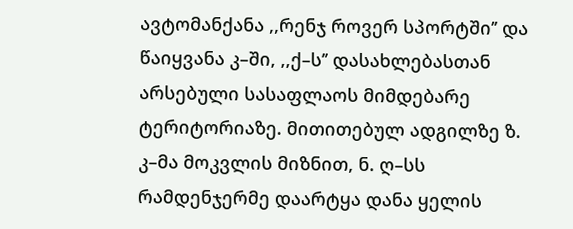ავტომანქანა ,,რენჯ როვერ სპორტში’’ და წაიყვანა კ–ში, ,,ქ–ს’’ დასახლებასთან არსებული სასაფლაოს მიმდებარე ტერიტორიაზე. მითითებულ ადგილზე ზ. კ–მა მოკვლის მიზნით, ნ. ღ–სს რამდენჯერმე დაარტყა დანა ყელის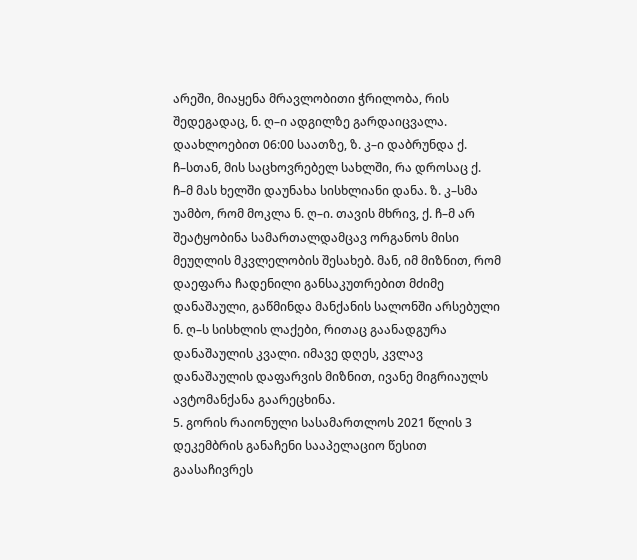არეში, მიაყენა მრავლობითი ჭრილობა, რის შედეგადაც, ნ. ღ–ი ადგილზე გარდაიცვალა. დაახლოებით 06:00 საათზე, ზ. კ–ი დაბრუნდა ქ. ჩ–სთან, მის საცხოვრებელ სახლში, რა დროსაც ქ. ჩ–მ მას ხელში დაუნახა სისხლიანი დანა. ზ. კ–სმა უამბო, რომ მოკლა ნ. ღ–ი. თავის მხრივ, ქ. ჩ–მ არ შეატყობინა სამართალდამცავ ორგანოს მისი მეუღლის მკვლელობის შესახებ. მან, იმ მიზნით, რომ დაეფარა ჩადენილი განსაკუთრებით მძიმე დანაშაული, გაწმინდა მანქანის სალონში არსებული ნ. ღ–ს სისხლის ლაქები, რითაც გაანადგურა დანაშაულის კვალი. იმავე დღეს, კვლავ დანაშაულის დაფარვის მიზნით, ივანე მიგრიაულს ავტომანქანა გაარეცხინა.
5. გორის რაიონული სასამართლოს 2021 წლის 3 დეკემბრის განაჩენი სააპელაციო წესით გაასაჩივრეს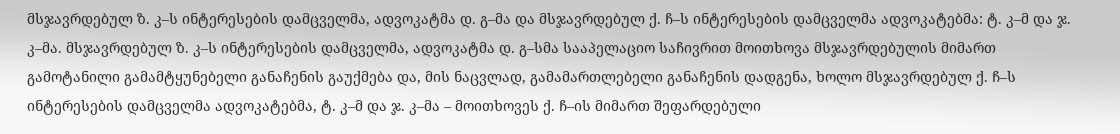მსჯავრდებულ ზ. კ–ს ინტერესების დამცველმა, ადვოკატმა დ. გ–მა და მსჯავრდებულ ქ. ჩ–ს ინტერესების დამცველმა ადვოკატებმა: ტ. კ–მ და ჯ. კ–მა. მსჯავრდებულ ზ. კ–ს ინტერესების დამცველმა, ადვოკატმა დ. გ–სმა სააპელაციო საჩივრით მოითხოვა მსჯავრდებულის მიმართ გამოტანილი გამამტყუნებელი განაჩენის გაუქმება და, მის ნაცვლად, გამამართლებელი განაჩენის დადგენა, ხოლო მსჯავრდებულ ქ. ჩ–ს ინტერესების დამცველმა ადვოკატებმა, ტ. კ–მ და ჯ. კ–მა – მოითხოვეს ქ. ჩ–ის მიმართ შეფარდებული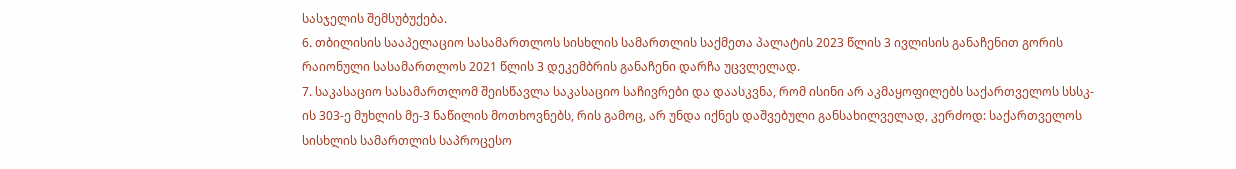სასჯელის შემსუბუქება.
6. თბილისის სააპელაციო სასამართლოს სისხლის სამართლის საქმეთა პალატის 2023 წლის 3 ივლისის განაჩენით გორის რაიონული სასამართლოს 2021 წლის 3 დეკემბრის განაჩენი დარჩა უცვლელად.
7. საკასაციო სასამართლომ შეისწავლა საკასაციო საჩივრები და დაასკვნა, რომ ისინი არ აკმაყოფილებს საქართველოს სსსკ-ის 303-ე მუხლის მე-3 ნაწილის მოთხოვნებს, რის გამოც, არ უნდა იქნეს დაშვებული განსახილველად, კერძოდ: საქართველოს სისხლის სამართლის საპროცესო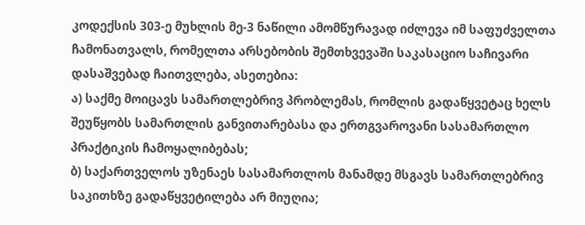კოდექსის 303-ე მუხლის მე-3 ნაწილი ამომწურავად იძლევა იმ საფუძველთა ჩამონათვალს, რომელთა არსებობის შემთხვევაში საკასაციო საჩივარი დასაშვებად ჩაითვლება, ასეთებია:
ა) საქმე მოიცავს სამართლებრივ პრობლემას, რომლის გადაწყვეტაც ხელს შეუწყობს სამართლის განვითარებასა და ერთგვაროვანი სასამართლო პრაქტიკის ჩამოყალიბებას;
ბ) საქართველოს უზენაეს სასამართლოს მანამდე მსგავს სამართლებრივ საკითხზე გადაწყვეტილება არ მიუღია;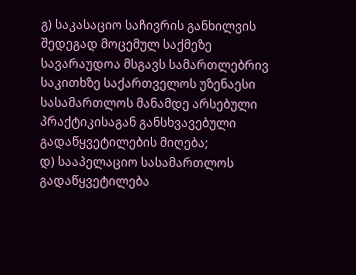გ) საკასაციო საჩივრის განხილვის შედეგად მოცემულ საქმეზე სავარაუდოა მსგავს სამართლებრივ საკითხზე საქართველოს უზენაესი სასამართლოს მანამდე არსებული პრაქტიკისაგან განსხვავებული გადაწყვეტილების მიღება;
დ) სააპელაციო სასამართლოს გადაწყვეტილება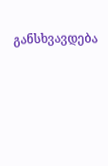განსხვავდება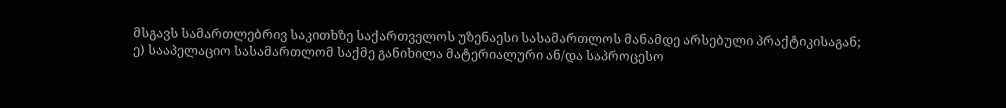მსგავს სამართლებრივ საკითხზე საქართველოს უზენაესი სასამართლოს მანამდე არსებული პრაქტიკისაგან;
ე) სააპელაციო სასამართლომ საქმე განიხილა მატერიალური ან/და საპროცესო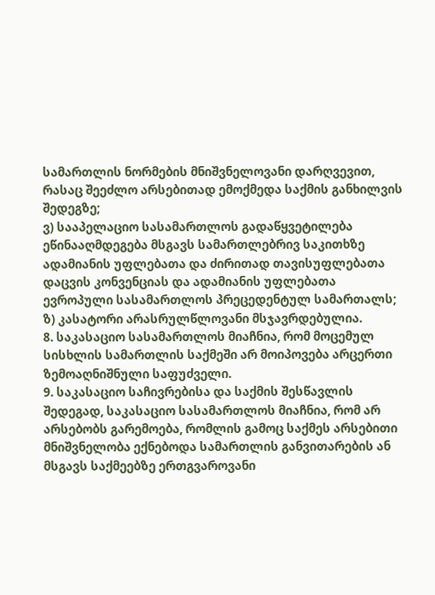სამართლის ნორმების მნიშვნელოვანი დარღვევით, რასაც შეეძლო არსებითად ემოქმედა საქმის განხილვის შედეგზე;
ვ) სააპელაციო სასამართლოს გადაწყვეტილება ეწინააღმდეგება მსგავს სამართლებრივ საკითხზე ადამიანის უფლებათა და ძირითად თავისუფლებათა დაცვის კონვენციას და ადამიანის უფლებათა ევროპული სასამართლოს პრეცედენტულ სამართალს;
ზ) კასატორი არასრულწლოვანი მსჯავრდებულია.
8. საკასაციო სასამართლოს მიაჩნია, რომ მოცემულ სისხლის სამართლის საქმეში არ მოიპოვება არცერთი ზემოაღნიშნული საფუძველი.
9. საკასაციო საჩივრებისა და საქმის შესწავლის შედეგად, საკასაციო სასამართლოს მიაჩნია, რომ არ არსებობს გარემოება, რომლის გამოც საქმეს არსებითი მნიშვნელობა ექნებოდა სამართლის განვითარების ან მსგავს საქმეებზე ერთგვაროვანი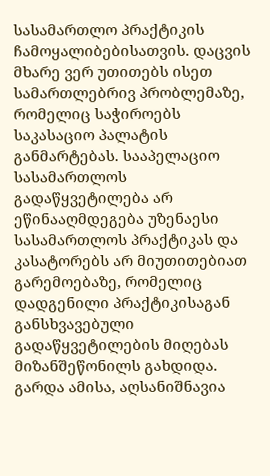სასამართლო პრაქტიკის ჩამოყალიბებისათვის. დაცვის მხარე ვერ უთითებს ისეთ სამართლებრივ პრობლემაზე, რომელიც საჭიროებს საკასაციო პალატის განმარტებას. სააპელაციო სასამართლოს გადაწყვეტილება არ ეწინააღმდეგება უზენაესი სასამართლოს პრაქტიკას და კასატორებს არ მიუთითებიათ გარემოებაზე, რომელიც დადგენილი პრაქტიკისაგან განსხვავებული გადაწყვეტილების მიღებას მიზანშეწონილს გახდიდა. გარდა ამისა, აღსანიშნავია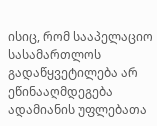ისიც, რომ სააპელაციო სასამართლოს გადაწყვეტილება არ ეწინააღმდეგება ადამიანის უფლებათა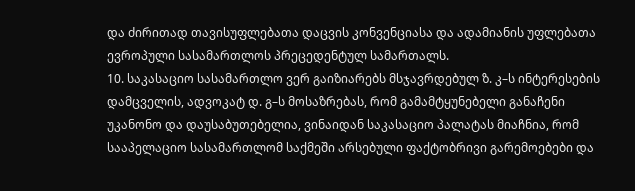და ძირითად თავისუფლებათა დაცვის კონვენციასა და ადამიანის უფლებათა ევროპული სასამართლოს პრეცედენტულ სამართალს.
10. საკასაციო სასამართლო ვერ გაიზიარებს მსჯავრდებულ ზ. კ–ს ინტერესების დამცველის, ადვოკატ დ. გ–ს მოსაზრებას, რომ გამამტყუნებელი განაჩენი უკანონო და დაუსაბუთებელია, ვინაიდან საკასაციო პალატას მიაჩნია, რომ სააპელაციო სასამართლომ საქმეში არსებული ფაქტობრივი გარემოებები და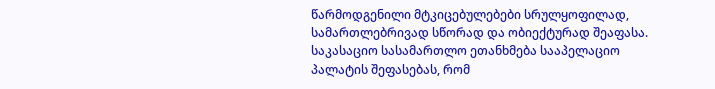წარმოდგენილი მტკიცებულებები სრულყოფილად, სამართლებრივად სწორად და ობიექტურად შეაფასა. საკასაციო სასამართლო ეთანხმება სააპელაციო პალატის შეფასებას, რომ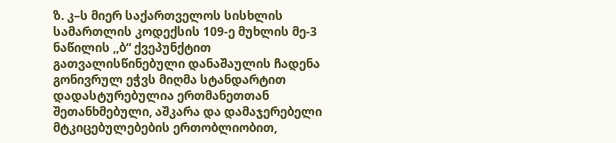ზ. კ–ს მიერ საქართველოს სისხლის სამართლის კოდექსის 109-ე მუხლის მე-3 ნაწილის ,,ბ“ ქვეპუნქტით გათვალისწინებული დანაშაულის ჩადენა გონივრულ ეჭვს მიღმა სტანდარტით დადასტურებულია ერთმანეთთან შეთანხმებული, აშკარა და დამაჯერებელი მტკიცებულებების ერთობლიობით,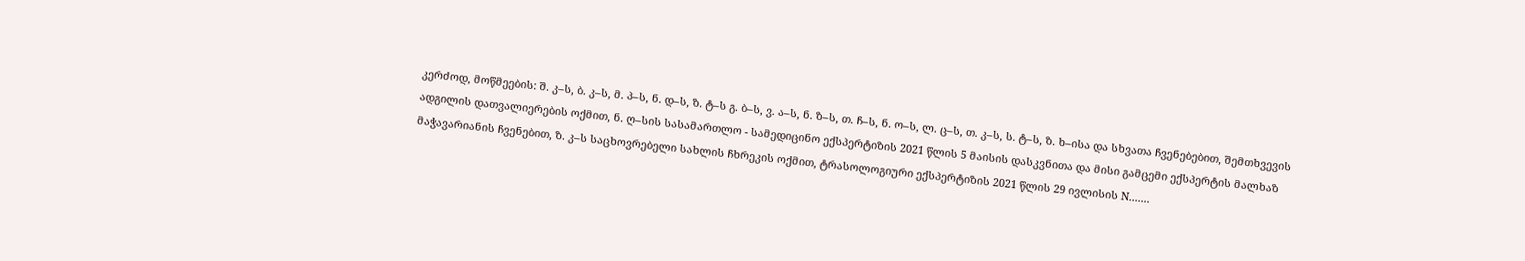კერძოდ, მოწმეების: შ. კ–ს, ბ. კ–ს, მ. პ–ს, ნ. დ–ს, ზ. ტ–ს გ. ბ–ს, ვ. ა–ს, ნ. ზ–ს, თ. ჩ–ს, ნ. ო–ს, ლ. ც–ს, თ. კ–ს, ს. ტ–ს, ზ. ხ–ისა და სხვათა ჩვენებებით, შემთხვევის ადგილის დათვალიერების ოქმით, ნ. ღ–სის სასამართლო - სამედიცინო ექსპერტიზის 2021 წლის 5 მაისის დასკვნითა და მისი გამცემი ექსპერტის მალხაზ მაჭავარიანის ჩვენებით, ზ. კ–ს საცხოვრებელი სახლის ჩხრეკის ოქმით, ტრასოლოგიური ექსპერტიზის 2021 წლის 29 ივლისის N.......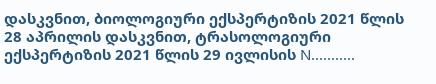დასკვნით, ბიოლოგიური ექსპერტიზის 2021 წლის 28 აპრილის დასკვნით, ტრასოლოგიური ექსპერტიზის 2021 წლის 29 ივლისის N...........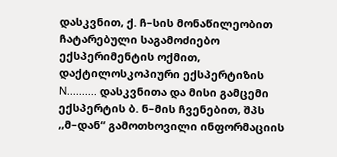დასკვნით, ქ. ჩ–სის მონაწილეობით ჩატარებული საგამოძიებო ექსპერიმენტის ოქმით, დაქტილოსკოპიური ექსპერტიზის N.......... დასკვნითა და მისი გამცემი ექსპერტის ბ. ნ–მის ჩვენებით, შპს ,,მ–დან“ გამოთხოვილი ინფორმაციის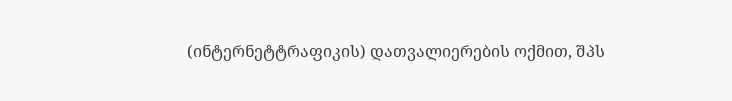(ინტერნეტტრაფიკის) დათვალიერების ოქმით, შპს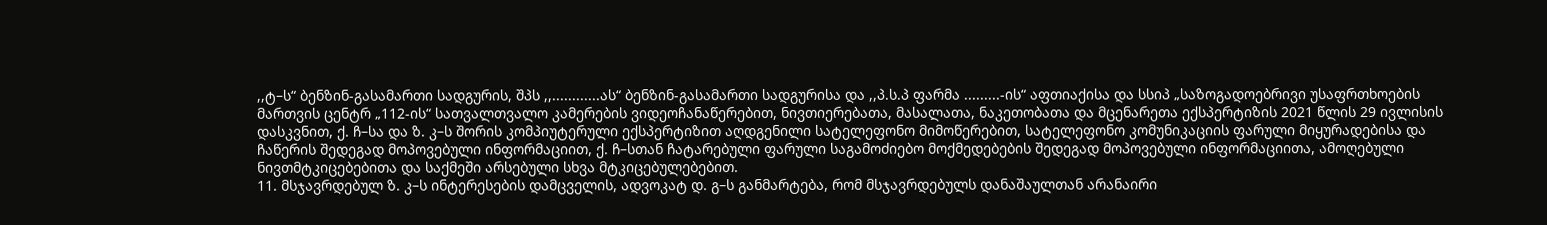,,ტ–ს“ ბენზინ-გასამართი სადგურის, შპს ,,............ას“ ბენზინ-გასამართი სადგურისა და ,,პ.ს.პ ფარმა .........-ის“ აფთიაქისა და სსიპ „საზოგადოებრივი უსაფრთხოების მართვის ცენტრ „112-ის“ სათვალთვალო კამერების ვიდეოჩანაწერებით, ნივთიერებათა, მასალათა, ნაკეთობათა და მცენარეთა ექსპერტიზის 2021 წლის 29 ივლისის დასკვნით, ქ. ჩ–სა და ზ. კ–ს შორის კომპიუტერული ექსპერტიზით აღდგენილი სატელეფონო მიმოწერებით, სატელეფონო კომუნიკაციის ფარული მიყურადებისა და ჩაწერის შედეგად მოპოვებული ინფორმაციით, ქ. ჩ–სთან ჩატარებული ფარული საგამოძიებო მოქმედებების შედეგად მოპოვებული ინფორმაციითა, ამოღებული ნივთმტკიცებებითა და საქმეში არსებული სხვა მტკიცებულებებით.
11. მსჯავრდებულ ზ. კ–ს ინტერესების დამცველის, ადვოკატ დ. გ–ს განმარტება, რომ მსჯავრდებულს დანაშაულთან არანაირი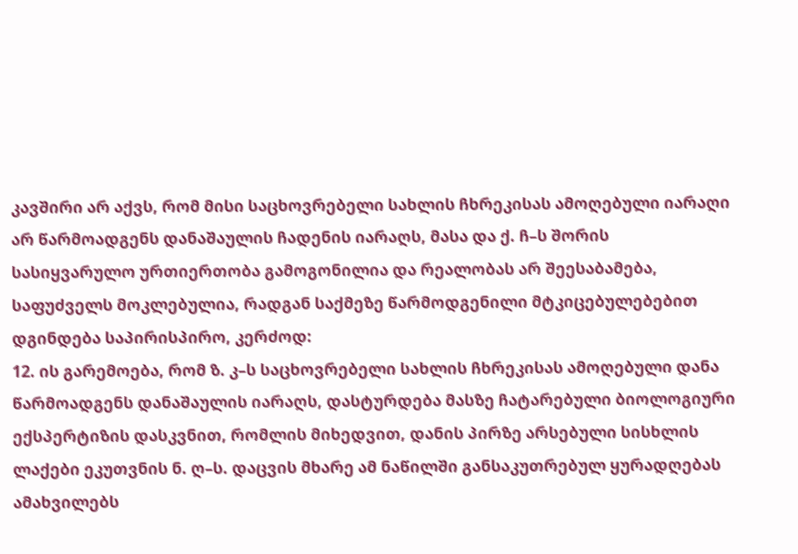კავშირი არ აქვს, რომ მისი საცხოვრებელი სახლის ჩხრეკისას ამოღებული იარაღი არ წარმოადგენს დანაშაულის ჩადენის იარაღს, მასა და ქ. ჩ–ს შორის სასიყვარულო ურთიერთობა გამოგონილია და რეალობას არ შეესაბამება, საფუძველს მოკლებულია, რადგან საქმეზე წარმოდგენილი მტკიცებულებებით დგინდება საპირისპირო, კერძოდ:
12. ის გარემოება, რომ ზ. კ–ს საცხოვრებელი სახლის ჩხრეკისას ამოღებული დანა წარმოადგენს დანაშაულის იარაღს, დასტურდება მასზე ჩატარებული ბიოლოგიური ექსპერტიზის დასკვნით, რომლის მიხედვით, დანის პირზე არსებული სისხლის ლაქები ეკუთვნის ნ. ღ–ს. დაცვის მხარე ამ ნაწილში განსაკუთრებულ ყურადღებას ამახვილებს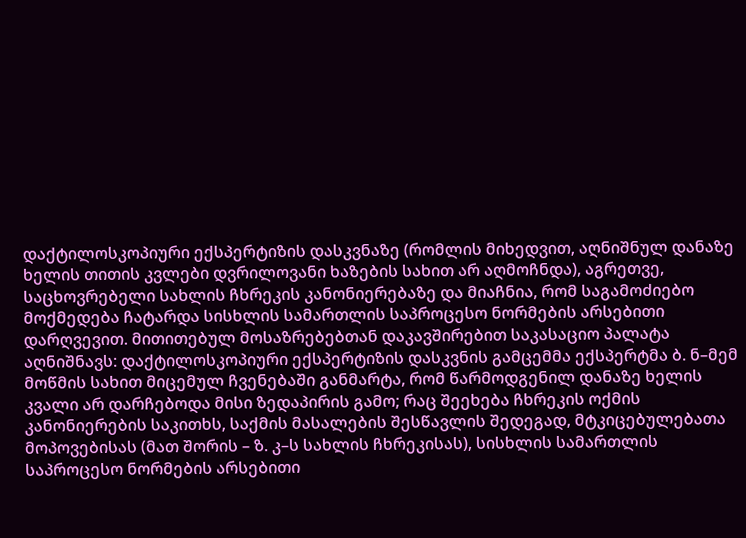დაქტილოსკოპიური ექსპერტიზის დასკვნაზე (რომლის მიხედვით, აღნიშნულ დანაზე ხელის თითის კვლები დვრილოვანი ხაზების სახით არ აღმოჩნდა), აგრეთვე, საცხოვრებელი სახლის ჩხრეკის კანონიერებაზე და მიაჩნია, რომ საგამოძიებო მოქმედება ჩატარდა სისხლის სამართლის საპროცესო ნორმების არსებითი დარღვევით. მითითებულ მოსაზრებებთან დაკავშირებით საკასაციო პალატა აღნიშნავს: დაქტილოსკოპიური ექსპერტიზის დასკვნის გამცემმა ექსპერტმა ბ. ნ–მემ მოწმის სახით მიცემულ ჩვენებაში განმარტა, რომ წარმოდგენილ დანაზე ხელის კვალი არ დარჩებოდა მისი ზედაპირის გამო; რაც შეეხება ჩხრეკის ოქმის კანონიერების საკითხს, საქმის მასალების შესწავლის შედეგად, მტკიცებულებათა მოპოვებისას (მათ შორის – ზ. კ–ს სახლის ჩხრეკისას), სისხლის სამართლის საპროცესო ნორმების არსებითი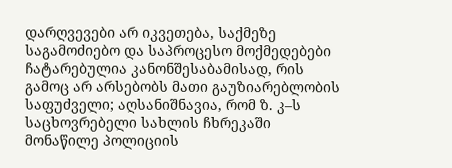დარღვევები არ იკვეთება, საქმეზე საგამოძიებო და საპროცესო მოქმედებები ჩატარებულია კანონშესაბამისად, რის გამოც არ არსებობს მათი გაუზიარებლობის საფუძველი; აღსანიშნავია, რომ ზ. კ–ს საცხოვრებელი სახლის ჩხრეკაში მონაწილე პოლიციის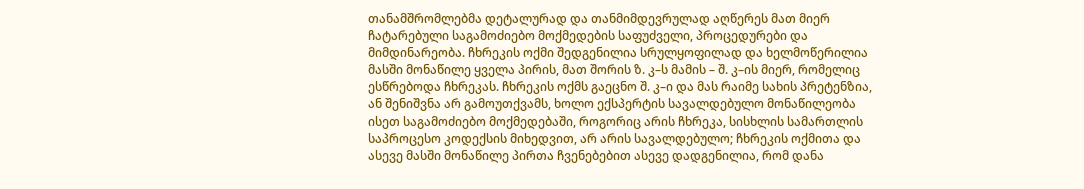თანამშრომლებმა დეტალურად და თანმიმდევრულად აღწერეს მათ მიერ ჩატარებული საგამოძიებო მოქმედების საფუძველი, პროცედურები და მიმდინარეობა. ჩხრეკის ოქმი შედგენილია სრულყოფილად და ხელმოწერილია მასში მონაწილე ყველა პირის, მათ შორის ზ. კ–ს მამის – შ. კ–ის მიერ, რომელიც ესწრებოდა ჩხრეკას. ჩხრეკის ოქმს გაეცნო შ. კ–ი და მას რაიმე სახის პრეტენზია, ან შენიშვნა არ გამოუთქვამს, ხოლო ექსპერტის სავალდებულო მონაწილეობა ისეთ საგამოძიებო მოქმედებაში, როგორიც არის ჩხრეკა, სისხლის სამართლის საპროცესო კოდექსის მიხედვით, არ არის სავალდებულო; ჩხრეკის ოქმითა და ასევე მასში მონაწილე პირთა ჩვენებებით ასევე დადგენილია, რომ დანა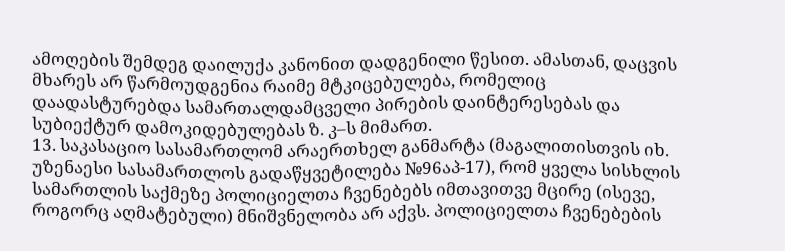ამოღების შემდეგ დაილუქა კანონით დადგენილი წესით. ამასთან, დაცვის მხარეს არ წარმოუდგენია რაიმე მტკიცებულება, რომელიც დაადასტურებდა სამართალდამცველი პირების დაინტერესებას და სუბიექტურ დამოკიდებულებას ზ. კ–ს მიმართ.
13. საკასაციო სასამართლომ არაერთხელ განმარტა (მაგალითისთვის იხ. უზენაესი სასამართლოს გადაწყვეტილება №96აპ-17), რომ ყველა სისხლის სამართლის საქმეზე პოლიციელთა ჩვენებებს იმთავითვე მცირე (ისევე, როგორც აღმატებული) მნიშვნელობა არ აქვს. პოლიციელთა ჩვენებების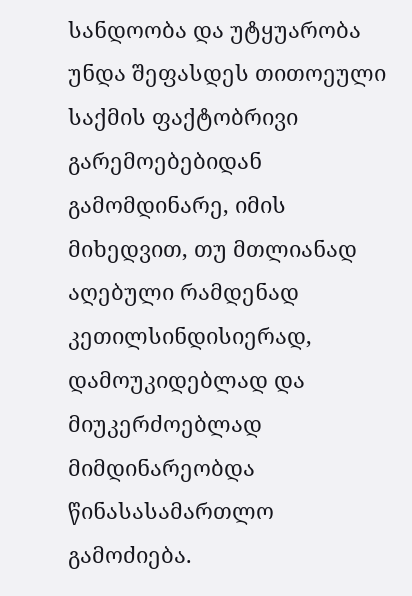სანდოობა და უტყუარობა უნდა შეფასდეს თითოეული საქმის ფაქტობრივი გარემოებებიდან გამომდინარე, იმის მიხედვით, თუ მთლიანად აღებული რამდენად კეთილსინდისიერად, დამოუკიდებლად და მიუკერძოებლად მიმდინარეობდა წინასასამართლო გამოძიება.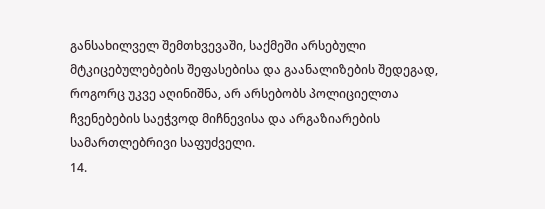განსახილველ შემთხვევაში, საქმეში არსებული მტკიცებულებების შეფასებისა და გაანალიზების შედეგად, როგორც უკვე აღინიშნა, არ არსებობს პოლიციელთა ჩვენებების საეჭვოდ მიჩნევისა და არგაზიარების სამართლებრივი საფუძველი.
14.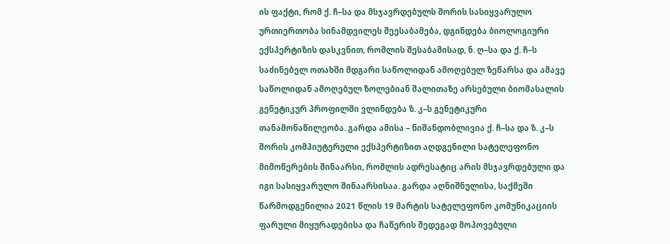ის ფაქტი, რომ ქ. ჩ–სა და მსჯავრდებულს შორის სასიყვარულო ურთიერთობა სინამდვილეს შეესაბამება, დგინდება ბიოლოგიური ექსპერტიზის დასკვნით, რომლის შესაბამისად, ნ. ღ–სა და ქ. ჩ–ს საძინებელ ოთახში მდგარი საწოლიდან ამოღებულ ზეწარსა და ამავე საწოლიდან ამოღებულ ზოლებიან შალითაზე არსებული ბიომასალის გენეტიკურ პროფილში ვლინდება ზ. კ–ს გენეტიკური თანამონაწილეობა. გარდა ამისა – ნიშანდობლივია ქ. ჩ–სა და ზ. კ–ს შორის კომპიუტერული ექსპერტიზით აღდგენილი სატელეფონო მიმოწერების შინაარსი, რომლის ადრესატიც არის მსჯავრდებული და იგი სასიყვარულო შინაარსისაა. გარდა აღნიშნულისა, საქმეში წარმოდგენილია 2021 წლის 19 მარტის სატელეფონო კომუნიკაციის ფარული მიყურადებისა და ჩაწერის შედეგად მოპოვებული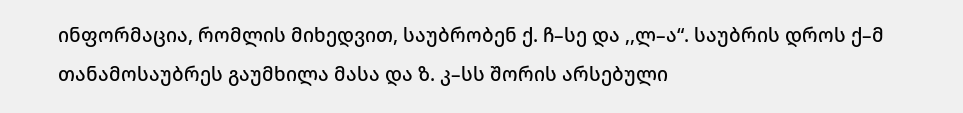ინფორმაცია, რომლის მიხედვით, საუბრობენ ქ. ჩ–სე და ,,ლ–ა“. საუბრის დროს ქ–მ თანამოსაუბრეს გაუმხილა მასა და ზ. კ–სს შორის არსებული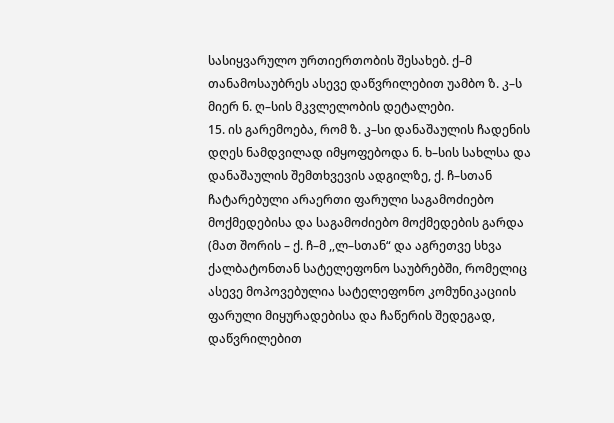სასიყვარულო ურთიერთობის შესახებ. ქ–მ თანამოსაუბრეს ასევე დაწვრილებით უამბო ზ. კ–ს მიერ ნ. ღ–სის მკვლელობის დეტალები.
15. ის გარემოება, რომ ზ. კ–სი დანაშაულის ჩადენის დღეს ნამდვილად იმყოფებოდა ნ. ხ–სის სახლსა და დანაშაულის შემთხვევის ადგილზე, ქ. ჩ–სთან ჩატარებული არაერთი ფარული საგამოძიებო მოქმედებისა და საგამოძიებო მოქმედების გარდა (მათ შორის – ქ. ჩ–მ ,,ლ–სთან“ და აგრეთვე სხვა ქალბატონთან სატელეფონო საუბრებში, რომელიც ასევე მოპოვებულია სატელეფონო კომუნიკაციის ფარული მიყურადებისა და ჩაწერის შედეგად, დაწვრილებით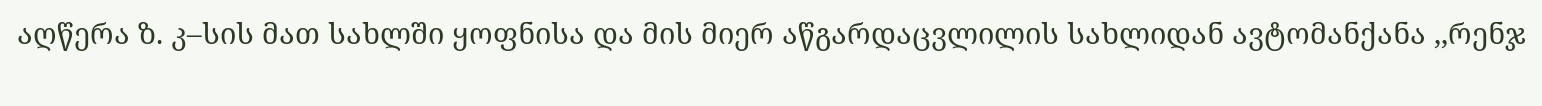აღწერა ზ. კ–სის მათ სახლში ყოფნისა და მის მიერ აწგარდაცვლილის სახლიდან ავტომანქანა ,,რენჯ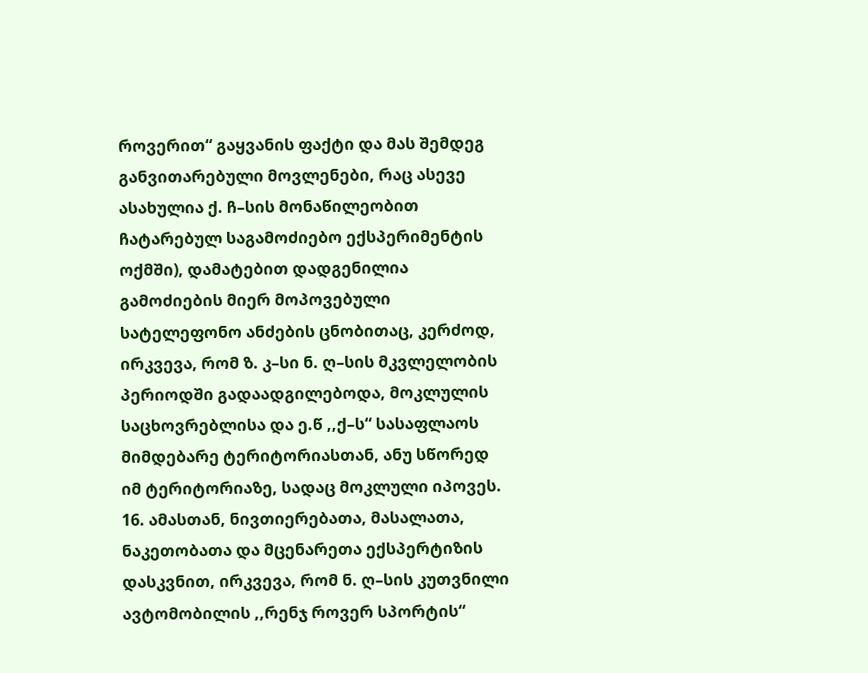როვერით“ გაყვანის ფაქტი და მას შემდეგ განვითარებული მოვლენები, რაც ასევე ასახულია ქ. ჩ–სის მონაწილეობით ჩატარებულ საგამოძიებო ექსპერიმენტის ოქმში), დამატებით დადგენილია გამოძიების მიერ მოპოვებული სატელეფონო ანძების ცნობითაც, კერძოდ, ირკვევა, რომ ზ. კ–სი ნ. ღ–სის მკვლელობის პერიოდში გადაადგილებოდა, მოკლულის საცხოვრებლისა და ე.წ ,,ქ–ს“ სასაფლაოს მიმდებარე ტერიტორიასთან, ანუ სწორედ იმ ტერიტორიაზე, სადაც მოკლული იპოვეს.
16. ამასთან, ნივთიერებათა, მასალათა, ნაკეთობათა და მცენარეთა ექსპერტიზის დასკვნით, ირკვევა, რომ ნ. ღ–სის კუთვნილი ავტომობილის ,,რენჯ როვერ სპორტის“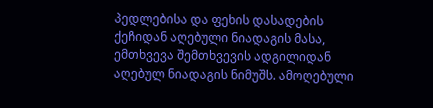პედლებისა და ფეხის დასადების ქეჩიდან აღებული ნიადაგის მასა, ემთხვევა შემთხვევის ადგილიდან აღებულ ნიადაგის ნიმუშს. ამოღებული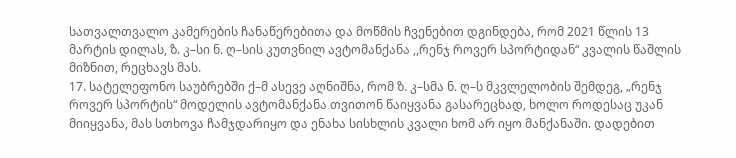სათვალთვალო კამერების ჩანაწერებითა და მოწმის ჩვენებით დგინდება, რომ 2021 წლის 13 მარტის დილას, ზ. კ–სი ნ. ღ–სის კუთვნილ ავტომანქანა ,,რენჯ როვერ სპორტიდან“ კვალის წაშლის მიზნით, რეცხავს მას.
17. სატელეფონო საუბრებში ქ–მ ასევე აღნიშნა, რომ ზ. კ–სმა ნ. ღ–ს მკვლელობის შემდეგ, „რენჯ როვერ სპორტის“ მოდელის ავტომანქანა თვითონ წაიყვანა გასარეცხად, ხოლო როდესაც უკან მიიყვანა, მას სთხოვა ჩამჯდარიყო და ენახა სისხლის კვალი ხომ არ იყო მანქანაში. დადებით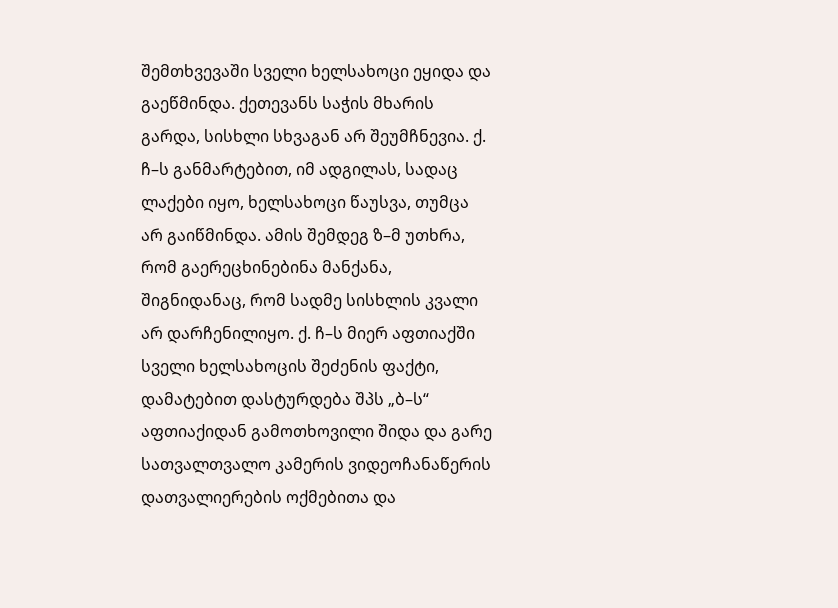შემთხვევაში სველი ხელსახოცი ეყიდა და გაეწმინდა. ქეთევანს საჭის მხარის გარდა, სისხლი სხვაგან არ შეუმჩნევია. ქ. ჩ–ს განმარტებით, იმ ადგილას, სადაც ლაქები იყო, ხელსახოცი წაუსვა, თუმცა არ გაიწმინდა. ამის შემდეგ ზ–მ უთხრა, რომ გაერეცხინებინა მანქანა, შიგნიდანაც, რომ სადმე სისხლის კვალი არ დარჩენილიყო. ქ. ჩ–ს მიერ აფთიაქში სველი ხელსახოცის შეძენის ფაქტი, დამატებით დასტურდება შპს „ბ–ს“ აფთიაქიდან გამოთხოვილი შიდა და გარე სათვალთვალო კამერის ვიდეოჩანაწერის დათვალიერების ოქმებითა და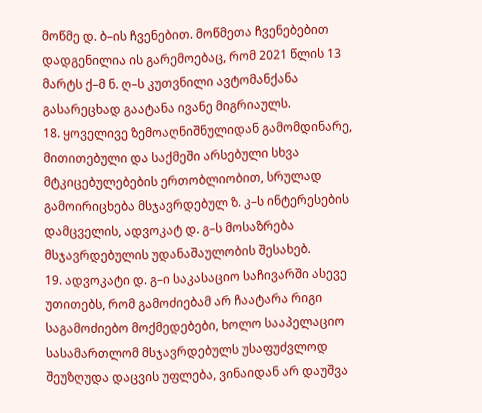მოწმე დ. ბ–ის ჩვენებით. მოწმეთა ჩვენებებით დადგენილია ის გარემოებაც, რომ 2021 წლის 13 მარტს ქ–მ ნ. ღ–ს კუთვნილი ავტომანქანა გასარეცხად გაატანა ივანე მიგრიაულს.
18. ყოველივე ზემოაღნიშნულიდან გამომდინარე, მითითებული და საქმეში არსებული სხვა მტკიცებულებების ერთობლიობით, სრულად გამოირიცხება მსჯავრდებულ ზ. კ–ს ინტერესების დამცველის, ადვოკატ დ. გ–ს მოსაზრება მსჯავრდებულის უდანაშაულობის შესახებ.
19. ადვოკატი დ. გ–ი საკასაციო საჩივარში ასევე უთითებს, რომ გამოძიებამ არ ჩაატარა რიგი საგამოძიებო მოქმედებები, ხოლო სააპელაციო სასამართლომ მსჯავრდებულს უსაფუძვლოდ შეუზღუდა დაცვის უფლება, ვინაიდან არ დაუშვა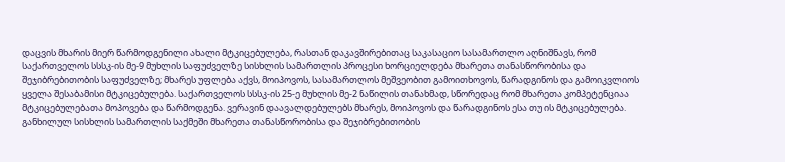დაცვის მხარის მიერ წარმოდგენილი ახალი მტკიცებულება, რასთან დაკავშირებითაც საკასაციო სასამართლო აღნიშნავს, რომ საქართველოს სსსკ-ის მე-9 მუხლის საფუძველზე სისხლის სამართლის პროცესი ხორციელდება მხარეთა თანასწორობისა და შეჯიბრებითობის საფუძველზე; მხარეს უფლება აქვს, მოიპოვოს, სასამართლოს მეშვეობით გამოითხოვოს, წარადგინოს და გამოიკვლიოს ყველა შესაბამისი მტკიცებულება. საქართველოს სსსკ-ის 25-ე მუხლის მე-2 ნაწილის თანახმად, სწორედაც რომ მხარეთა კომპეტენციაა მტკიცებულებათა მოპოვება და წარმოდგენა. ვერავინ დაავალდებულებს მხარეს, მოიპოვოს და წარადგინოს ესა თუ ის მტკიცებულება. განხილულ სისხლის სამართლის საქმეში მხარეთა თანასწორობისა და შეჯიბრებითობის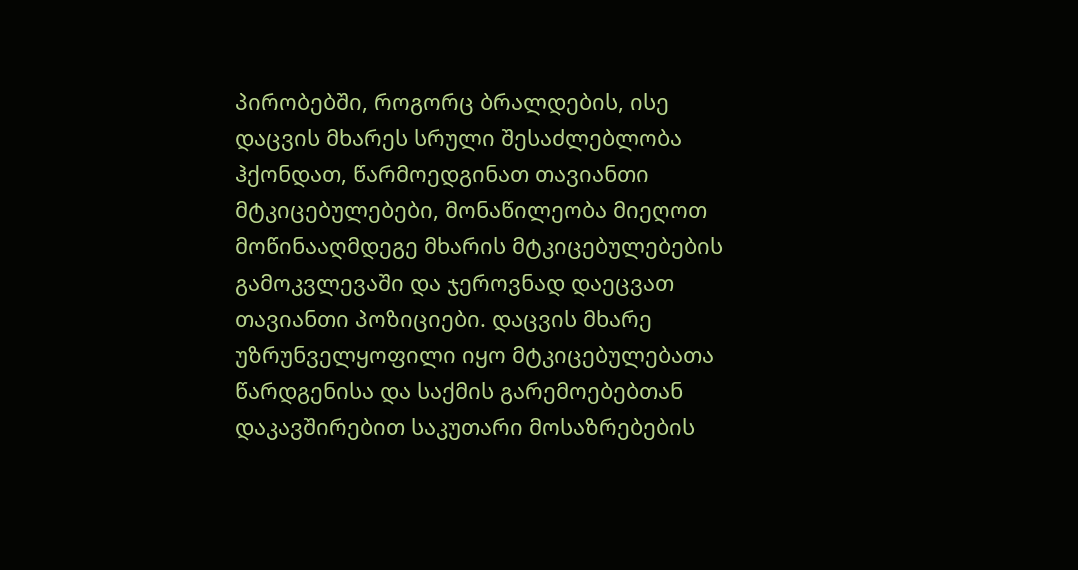პირობებში, როგორც ბრალდების, ისე დაცვის მხარეს სრული შესაძლებლობა ჰქონდათ, წარმოედგინათ თავიანთი მტკიცებულებები, მონაწილეობა მიეღოთ მოწინააღმდეგე მხარის მტკიცებულებების გამოკვლევაში და ჯეროვნად დაეცვათ თავიანთი პოზიციები. დაცვის მხარე უზრუნველყოფილი იყო მტკიცებულებათა წარდგენისა და საქმის გარემოებებთან დაკავშირებით საკუთარი მოსაზრებების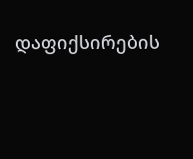დაფიქსირების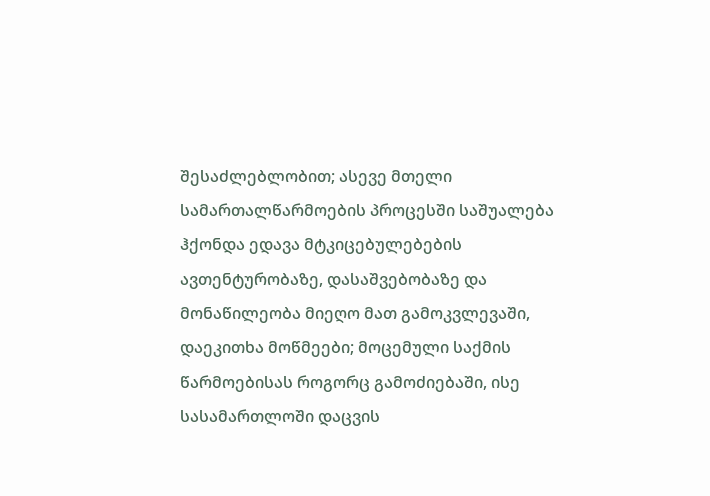შესაძლებლობით; ასევე მთელი სამართალწარმოების პროცესში საშუალება ჰქონდა ედავა მტკიცებულებების ავთენტურობაზე, დასაშვებობაზე და მონაწილეობა მიეღო მათ გამოკვლევაში, დაეკითხა მოწმეები; მოცემული საქმის წარმოებისას როგორც გამოძიებაში, ისე სასამართლოში დაცვის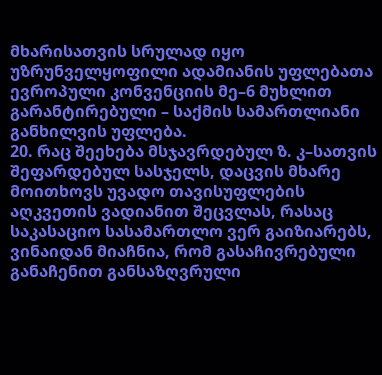მხარისათვის სრულად იყო უზრუნველყოფილი ადამიანის უფლებათა ევროპული კონვენციის მე–6 მუხლით გარანტირებული – საქმის სამართლიანი განხილვის უფლება.
20. რაც შეეხება მსჯავრდებულ ზ. კ–სათვის შეფარდებულ სასჯელს, დაცვის მხარე მოითხოვს უვადო თავისუფლების აღკვეთის ვადიანით შეცვლას, რასაც საკასაციო სასამართლო ვერ გაიზიარებს, ვინაიდან მიაჩნია, რომ გასაჩივრებული განაჩენით განსაზღვრული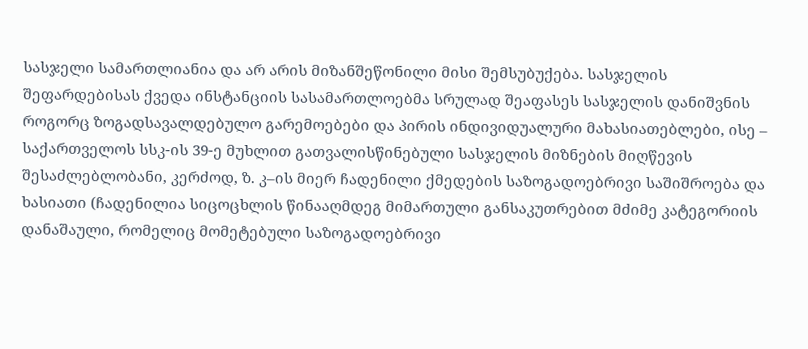სასჯელი სამართლიანია და არ არის მიზანშეწონილი მისი შემსუბუქება. სასჯელის შეფარდებისას ქვედა ინსტანციის სასამართლოებმა სრულად შეაფასეს სასჯელის დანიშვნის როგორც ზოგადსავალდებულო გარემოებები და პირის ინდივიდუალური მახასიათებლები, ისე – საქართველოს სსკ-ის 39-ე მუხლით გათვალისწინებული სასჯელის მიზნების მიღწევის შესაძლებლობანი, კერძოდ, ზ. კ–ის მიერ ჩადენილი ქმედების საზოგადოებრივი საშიშროება და ხასიათი (ჩადენილია სიცოცხლის წინააღმდეგ მიმართული განსაკუთრებით მძიმე კატეგორიის დანაშაული, რომელიც მომეტებული საზოგადოებრივი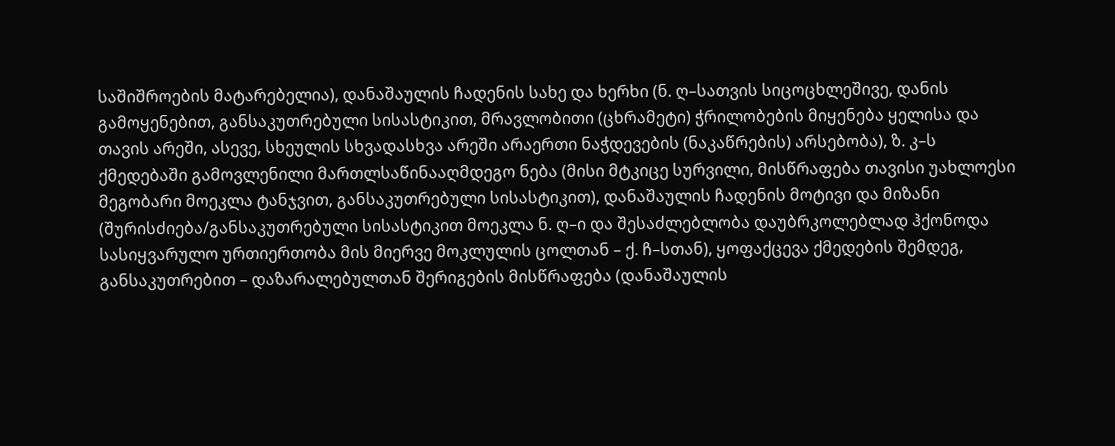საშიშროების მატარებელია), დანაშაულის ჩადენის სახე და ხერხი (ნ. ღ–სათვის სიცოცხლეშივე, დანის გამოყენებით, განსაკუთრებული სისასტიკით, მრავლობითი (ცხრამეტი) ჭრილობების მიყენება ყელისა და თავის არეში, ასევე, სხეულის სხვადასხვა არეში არაერთი ნაჭდევების (ნაკაწრების) არსებობა), ზ. კ–ს ქმედებაში გამოვლენილი მართლსაწინააღმდეგო ნება (მისი მტკიცე სურვილი, მისწრაფება თავისი უახლოესი მეგობარი მოეკლა ტანჯვით, განსაკუთრებული სისასტიკით), დანაშაულის ჩადენის მოტივი და მიზანი (შურისძიება/განსაკუთრებული სისასტიკით მოეკლა ნ. ღ–ი და შესაძლებლობა დაუბრკოლებლად ჰქონოდა სასიყვარულო ურთიერთობა მის მიერვე მოკლულის ცოლთან – ქ. ჩ–სთან), ყოფაქცევა ქმედების შემდეგ, განსაკუთრებით – დაზარალებულთან შერიგების მისწრაფება (დანაშაულის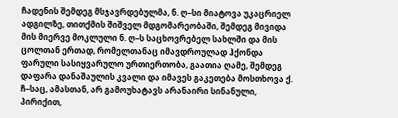ჩადენის შემდეგ მსჯავრდებულმა, ნ. ღ–სი მიატოვა უკაცრიელ ადგილზე, თითქმის შიშველ მდგომარეობაში, შემდეგ მივიდა მის მიერვე მოკლული ნ. ღ–ს საცხოვრებელ სახლში და მის ცოლთან ერთად, რომელთანაც იმავდროულად ჰქონდა ფარული სასიყვარულო ურთიერთობა, გაათია ღამე, შემდეგ დაფარა დანაშაულის კვალი და იმავეს გაკეთება მოსთხოვა ქ. ჩ–საც, ამასთან, არ გამოუხატავს არანაირი სინანული, პირიქით,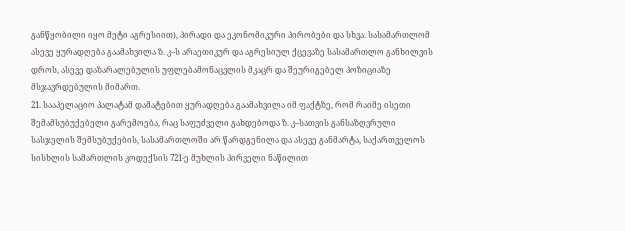განწყობილი იყო მეტი აგრესიით), პირადი და ეკონომიკური პირობები და სხვა. სასამართლომ ასევე ყურადღება გაამახვილა ზ. კ–ს არაეთიკურ და აგრესიულ ქცევაზე სასამართლო განხილვის დროს, ასევე დაზარალებულის უფლებამონაცვლის მკაცრ და შეურიგებელ პოზიციაზე მსჯავრდებულის მიმართ.
21. სააპელაციო პალატამ დამატებით ყურადღება გაამახვილა იმ ფაქტზე, რომ რაიმე ისეთი შემამსუბუქებელი გარემოება, რაც საფუძველი გახდებოდა ზ. კ–სათვის განსაზღვრული სასჯელის შემსუბუქების, სასამართლოში არ წარდგენილა და ასევე განმარტა, საქართველოს სისხლის სამართლის კოდექსის 721-ე მუხლის პირველი ნაწილით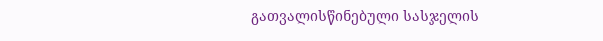გათვალისწინებული სასჯელის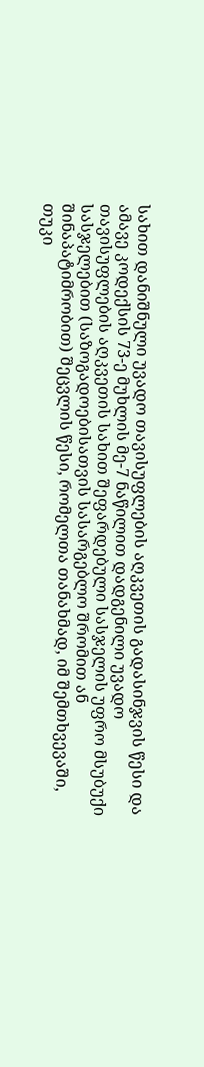სახით დანიშნული უვადო თავისუფლების აღკვეთის გადასინჯვის წესი და ამავე კოდექსის 73-ე მუხლის მე-7 ნაწილით დადგენილი უვადო თავისუფლების აღკვეთის სახით შეფარდებული სასჯელის უფრო მსუბუქი სასჯელებით (საზოგადოებისათვის სასარგებლო შრომით ან შინაპატიმრობით) შეცვლის წესი, რომელთა თანახმად, იმ შემთხვევაში, თუკი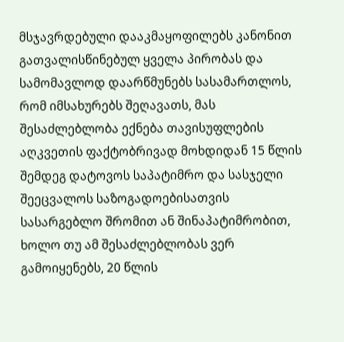მსჯავრდებული დააკმაყოფილებს კანონით გათვალისწინებულ ყველა პირობას და სამომავლოდ დაარწმუნებს სასამართლოს, რომ იმსახურებს შეღავათს, მას შესაძლებლობა ექნება თავისუფლების აღკვეთის ფაქტობრივად მოხდიდან 15 წლის შემდეგ დატოვოს საპატიმრო და სასჯელი შეეცვალოს საზოგადოებისათვის სასარგებლო შრომით ან შინაპატიმრობით, ხოლო თუ ამ შესაძლებლობას ვერ გამოიყენებს, 20 წლის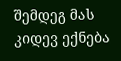შემდეგ მას კიდევ ექნება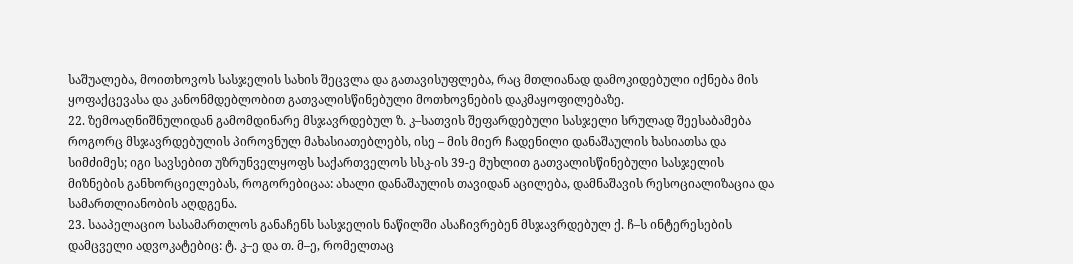საშუალება, მოითხოვოს სასჯელის სახის შეცვლა და გათავისუფლება, რაც მთლიანად დამოკიდებული იქნება მის ყოფაქცევასა და კანონმდებლობით გათვალისწინებული მოთხოვნების დაკმაყოფილებაზე.
22. ზემოაღნიშნულიდან გამომდინარე მსჯავრდებულ ზ. კ–სათვის შეფარდებული სასჯელი სრულად შეესაბამება როგორც მსჯავრდებულის პიროვნულ მახასიათებლებს, ისე – მის მიერ ჩადენილი დანაშაულის ხასიათსა და სიმძიმეს; იგი სავსებით უზრუნველყოფს საქართველოს სსკ-ის 39-ე მუხლით გათვალისწინებული სასჯელის მიზნების განხორციელებას, როგორებიცაა: ახალი დანაშაულის თავიდან აცილება, დამნაშავის რესოციალიზაცია და სამართლიანობის აღდგენა.
23. სააპელაციო სასამართლოს განაჩენს სასჯელის ნაწილში ასაჩივრებენ მსჯავრდებულ ქ. ჩ–ს ინტერესების დამცველი ადვოკატებიც: ტ. კ–ე და თ. მ–ე, რომელთაც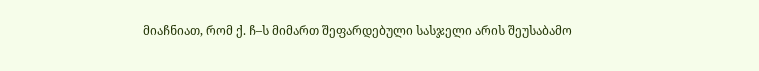მიაჩნიათ, რომ ქ. ჩ–ს მიმართ შეფარდებული სასჯელი არის შეუსაბამო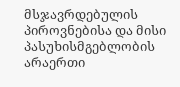მსჯავრდებულის პიროვნებისა და მისი პასუხისმგებლობის არაერთი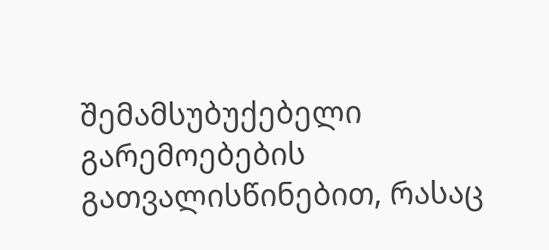შემამსუბუქებელი გარემოებების გათვალისწინებით, რასაც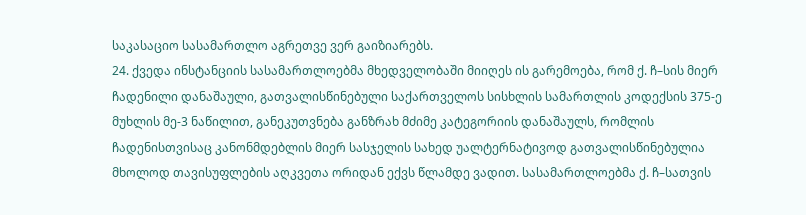საკასაციო სასამართლო აგრეთვე ვერ გაიზიარებს.
24. ქვედა ინსტანციის სასამართლოებმა მხედველობაში მიიღეს ის გარემოება, რომ ქ. ჩ–სის მიერ ჩადენილი დანაშაული, გათვალისწინებული საქართველოს სისხლის სამართლის კოდექსის 375-ე მუხლის მე-3 ნაწილით, განეკუთვნება განზრახ მძიმე კატეგორიის დანაშაულს, რომლის ჩადენისთვისაც კანონმდებლის მიერ სასჯელის სახედ უალტერნატივოდ გათვალისწინებულია მხოლოდ თავისუფლების აღკვეთა ორიდან ექვს წლამდე ვადით. სასამართლოებმა ქ. ჩ–სათვის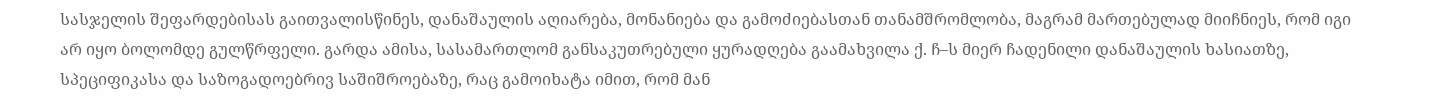სასჯელის შეფარდებისას გაითვალისწინეს, დანაშაულის აღიარება, მონანიება და გამოძიებასთან თანამშრომლობა, მაგრამ მართებულად მიიჩნიეს, რომ იგი არ იყო ბოლომდე გულწრფელი. გარდა ამისა, სასამართლომ განსაკუთრებული ყურადღება გაამახვილა ქ. ჩ–ს მიერ ჩადენილი დანაშაულის ხასიათზე, სპეციფიკასა და საზოგადოებრივ საშიშროებაზე, რაც გამოიხატა იმით, რომ მან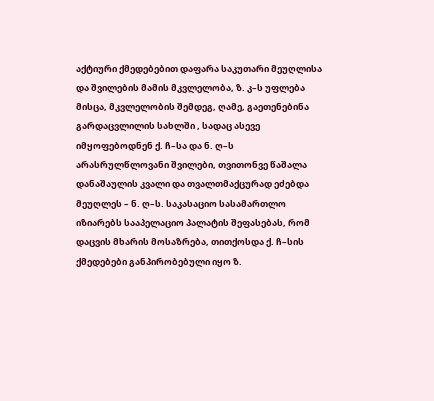აქტიური ქმედებებით დაფარა საკუთარი მეუღლისა და შვილების მამის მკვლელობა, ზ. კ–ს უფლება მისცა, მკვლელობის შემდეგ, ღამე, გაეთენებინა გარდაცვლილის სახლში , სადაც ასევე იმყოფებოდნენ ქ. ჩ–სა და ნ. ღ–ს არასრულწლოვანი შვილები, თვითონვე წაშალა დანაშაულის კვალი და თვალთმაქცურად ეძებდა მეუღლეს – ნ. ღ–ს. საკასაციო სასამართლო იზიარებს სააპელაციო პალატის შეფასებას, რომ დაცვის მხარის მოსაზრება, თითქოსდა ქ. ჩ–სის ქმედებები განპირობებული იყო ზ.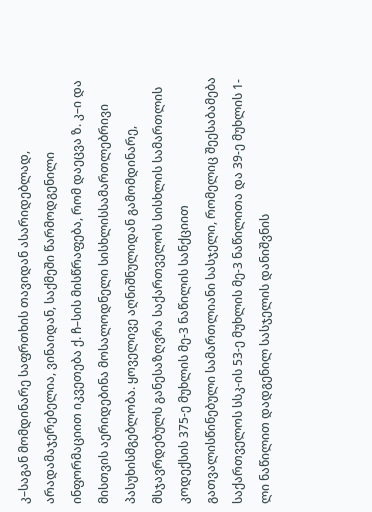კ–საგან მომდინარე საფრთხის თავიდან ასარიდებლად, არადამაჯერებელია, ვინაიდან, საქმეში წარმოდგენილი ინფორმაციით იკვეთება ქ. ჩ–სის მისწრაფება, რომ დაეცვა ზ. კ–ი და მისთვის აერიდებინა მოსალოდნელი სისხლისსამართლებრივი პასუხისმგებლობა. ყოველივე აღნიშნულიდან გამომდინარე, მსჯავრდებულს განესაზღვრა საქართველოს სისხლის სამართლის კოდექსის 375-ე მუხლის მე-3 ნაწილის სანქციით გათვალისწინებული სამართლიანი სასჯელი, რომელიც შეესაბამება საქართველოს სსკ-ის 53-ე მუხლის მე-3 ნაწილითა და 39-ე მუხლის 1-ლი ნაწილით დადგენილ სასჯელის დანიშვნის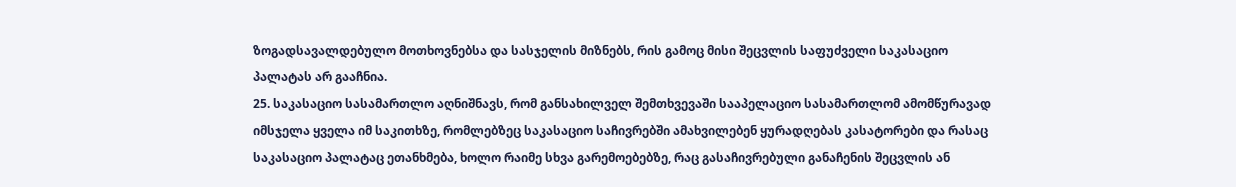ზოგადსავალდებულო მოთხოვნებსა და სასჯელის მიზნებს, რის გამოც მისი შეცვლის საფუძველი საკასაციო პალატას არ გააჩნია.
25. საკასაციო სასამართლო აღნიშნავს, რომ განსახილველ შემთხვევაში სააპელაციო სასამართლომ ამომწურავად იმსჯელა ყველა იმ საკითხზე, რომლებზეც საკასაციო საჩივრებში ამახვილებენ ყურადღებას კასატორები და რასაც საკასაციო პალატაც ეთანხმება, ხოლო რაიმე სხვა გარემოებებზე, რაც გასაჩივრებული განაჩენის შეცვლის ან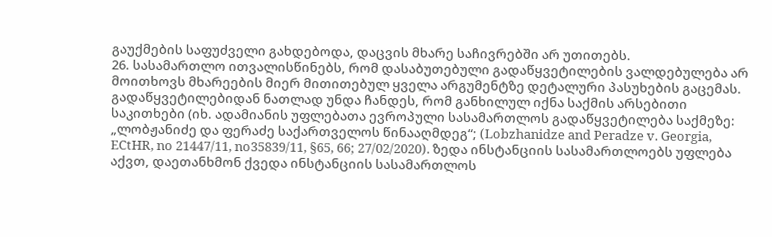გაუქმების საფუძველი გახდებოდა, დაცვის მხარე საჩივრებში არ უთითებს.
26. სასამართლო ითვალისწინებს, რომ დასაბუთებული გადაწყვეტილების ვალდებულება არ მოითხოვს მხარეების მიერ მითითებულ ყველა არგუმენტზე დეტალური პასუხების გაცემას. გადაწყვეტილებიდან ნათლად უნდა ჩანდეს, რომ განხილულ იქნა საქმის არსებითი საკითხები (იხ. ადამიანის უფლებათა ევროპული სასამართლოს გადაწყვეტილება საქმეზე: „ლობჟანიძე და ფერაძე საქართველოს წინააღმდეგ“; (Lobzhanidze and Peradze v. Georgia, ECtHR, no 21447/11, no35839/11, §65, 66; 27/02/2020). ზედა ინსტანციის სასამართლოებს უფლება აქვთ, დაეთანხმონ ქვედა ინსტანციის სასამართლოს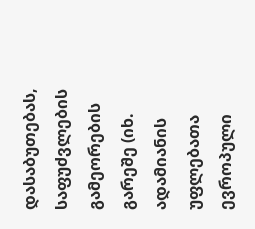დასაბუთებას, საფუძვლების გამეორების გარეშე (იხ. ადამიანის უფლებათა ევროპული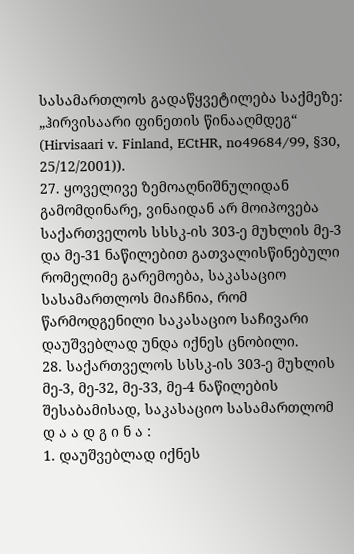სასამართლოს გადაწყვეტილება საქმეზე: „ჰირვისაარი ფინეთის წინააღმდეგ“ (Hirvisaari v. Finland, ECtHR, no49684/99, §30, 25/12/2001)).
27. ყოველივე ზემოაღნიშნულიდან გამომდინარე, ვინაიდან არ მოიპოვება საქართველოს სსსკ-ის 303-ე მუხლის მე-3 და მე-31 ნაწილებით გათვალისწინებული რომელიმე გარემოება, საკასაციო სასამართლოს მიაჩნია, რომ წარმოდგენილი საკასაციო საჩივარი დაუშვებლად უნდა იქნეს ცნობილი.
28. საქართველოს სსსკ-ის 303-ე მუხლის მე-3, მე-32, მე-33, მე-4 ნაწილების შესაბამისად, საკასაციო სასამართლომ
დ ა ა დ გ ი ნ ა :
1. დაუშვებლად იქნეს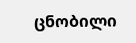ცნობილი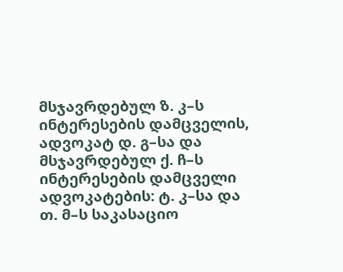მსჯავრდებულ ზ. კ–ს ინტერესების დამცველის, ადვოკატ დ. გ–სა და მსჯავრდებულ ქ. ჩ–ს ინტერესების დამცველი ადვოკატების: ტ. კ–სა და თ. მ–ს საკასაციო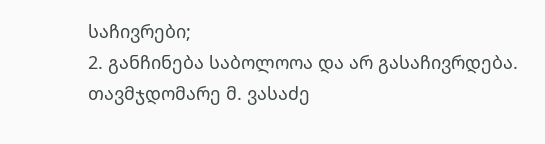საჩივრები;
2. განჩინება საბოლოოა და არ გასაჩივრდება.
თავმჯდომარე მ. ვასაძე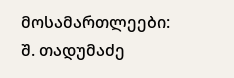მოსამართლეები: შ. თადუმაძე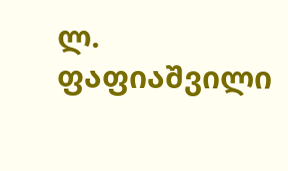ლ. ფაფიაშვილი